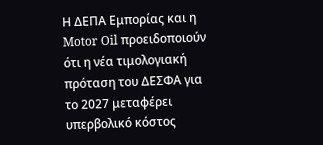Η ΔΕΠΑ Εμπορίας και η Motor Oil προειδοποιούν ότι η νέα τιμολογιακή πρόταση του ΔΕΣΦΑ για το 2027 μεταφέρει υπερβολικό κόστος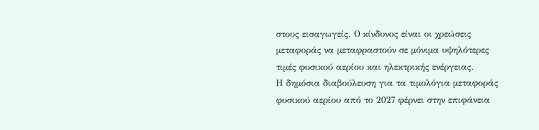στους εισαγωγείς. Ο κίνδυνος είναι οι χρεώσεις μεταφοράς να μεταφραστούν σε μόνιμα υψηλότερες τιμές φυσικού αερίου και ηλεκτρικής ενέργειας.
Η δημόσια διαβούλευση για τα τιμολόγια μεταφοράς φυσικού αερίου από το 2027 φέρνει στην επιφάνεια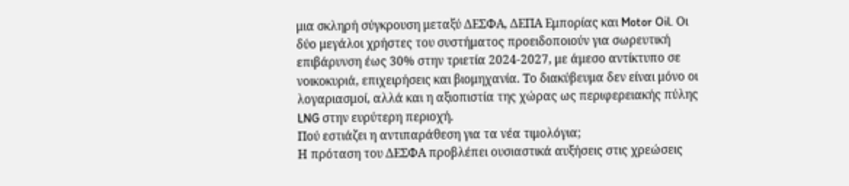μια σκληρή σύγκρουση μεταξύ ΔΕΣΦΑ, ΔΕΠΑ Εμπορίας και Motor Oil. Οι δύο μεγάλοι χρήστες του συστήματος προειδοποιούν για σωρευτική επιβάρυνση έως 30% στην τριετία 2024-2027, με άμεσο αντίκτυπο σε νοικοκυριά, επιχειρήσεις και βιομηχανία. Το διακύβευμα δεν είναι μόνο οι λογαριασμοί, αλλά και η αξιοπιστία της χώρας ως περιφερειακής πύλης LNG στην ευρύτερη περιοχή.
Πού εστιάζει η αντιπαράθεση για τα νέα τιμολόγια;
Η πρόταση του ΔΕΣΦΑ προβλέπει ουσιαστικά αυξήσεις στις χρεώσεις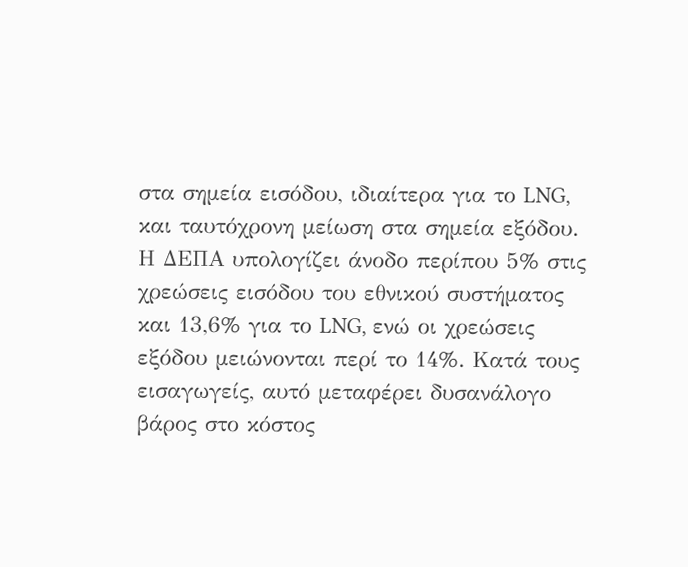στα σημεία εισόδου, ιδιαίτερα για το LNG, και ταυτόχρονη μείωση στα σημεία εξόδου. Η ΔΕΠΑ υπολογίζει άνοδο περίπου 5% στις χρεώσεις εισόδου του εθνικού συστήματος και 13,6% για το LNG, ενώ οι χρεώσεις εξόδου μειώνονται περί το 14%. Κατά τους εισαγωγείς, αυτό μεταφέρει δυσανάλογο βάρος στο κόστος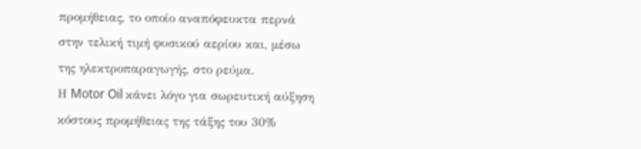προμήθειας, το οποίο αναπόφευκτα περνά στην τελική τιμή φυσικού αερίου και, μέσω της ηλεκτροπαραγωγής, στο ρεύμα.
Η Motor Oil κάνει λόγο για σωρευτική αύξηση κόστους προμήθειας της τάξης του 30%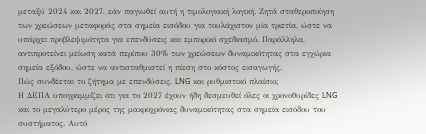μεταξύ 2024 και 2027, εάν παγιωθεί αυτή η τιμολογιακή λογική. Ζητά σταθεροποίηση των χρεώσεων μεταφοράς στα σημεία εισόδου για τουλάχιστον μία τριετία, ώστε να υπάρχει προβλεψιμότητα για επενδύσεις και εμπορικό σχεδιασμό. Παράλληλα, αντιπροτείνει μείωση κατά περίπου 30% των χρεώσεων δυναμικότητας στα εγχώρια σημεία εξόδου, ώστε να αντισταθμιστεί η πίεση στο κόστος εισαγωγής.
Πώς συνδέεται το ζήτημα με επενδύσεις, LNG και ρυθμιστικό πλαίσιο;
Η ΔΕΠΑ υπογραμμίζει ότι για το 2027 έχουν ήδη δεσμευθεί όλες οι χρονοθυρίδες LNG και το μεγαλύτερο μέρος της μακροχρόνιας δυναμικότητας στα σημεία εισόδου του συστήματος. Αυτό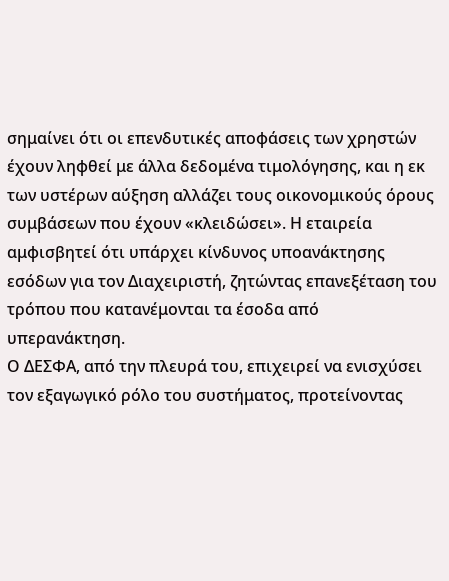σημαίνει ότι οι επενδυτικές αποφάσεις των χρηστών έχουν ληφθεί με άλλα δεδομένα τιμολόγησης, και η εκ των υστέρων αύξηση αλλάζει τους οικονομικούς όρους συμβάσεων που έχουν «κλειδώσει». Η εταιρεία αμφισβητεί ότι υπάρχει κίνδυνος υποανάκτησης εσόδων για τον Διαχειριστή, ζητώντας επανεξέταση του τρόπου που κατανέμονται τα έσοδα από υπερανάκτηση.
Ο ΔΕΣΦΑ, από την πλευρά του, επιχειρεί να ενισχύσει τον εξαγωγικό ρόλο του συστήματος, προτείνοντας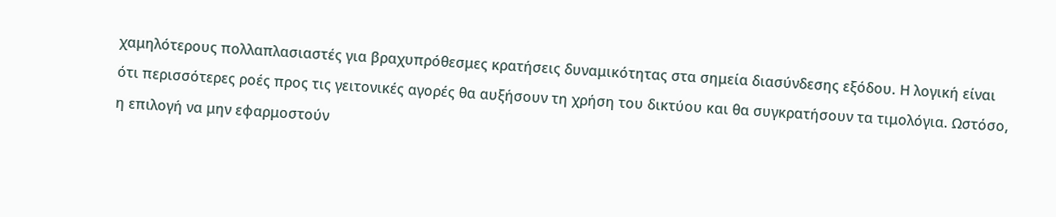χαμηλότερους πολλαπλασιαστές για βραχυπρόθεσμες κρατήσεις δυναμικότητας στα σημεία διασύνδεσης εξόδου. Η λογική είναι ότι περισσότερες ροές προς τις γειτονικές αγορές θα αυξήσουν τη χρήση του δικτύου και θα συγκρατήσουν τα τιμολόγια. Ωστόσο, η επιλογή να μην εφαρμοστούν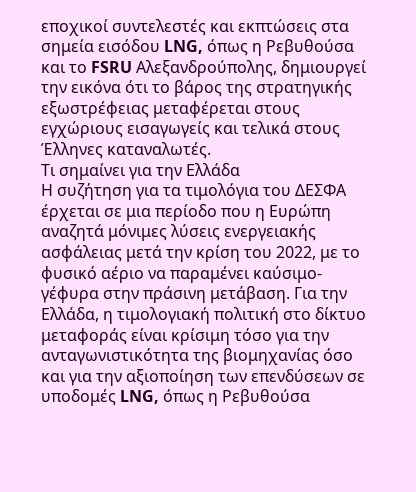εποχικοί συντελεστές και εκπτώσεις στα σημεία εισόδου LNG, όπως η Ρεβυθούσα και το FSRU Αλεξανδρούπολης, δημιουργεί την εικόνα ότι το βάρος της στρατηγικής εξωστρέφειας μεταφέρεται στους εγχώριους εισαγωγείς και τελικά στους Έλληνες καταναλωτές.
Τι σημαίνει για την Ελλάδα
Η συζήτηση για τα τιμολόγια του ΔΕΣΦΑ έρχεται σε μια περίοδο που η Ευρώπη αναζητά μόνιμες λύσεις ενεργειακής ασφάλειας μετά την κρίση του 2022, με το φυσικό αέριο να παραμένει καύσιμο-γέφυρα στην πράσινη μετάβαση. Για την Ελλάδα, η τιμολογιακή πολιτική στο δίκτυο μεταφοράς είναι κρίσιμη τόσο για την ανταγωνιστικότητα της βιομηχανίας όσο και για την αξιοποίηση των επενδύσεων σε υποδομές LNG, όπως η Ρεβυθούσα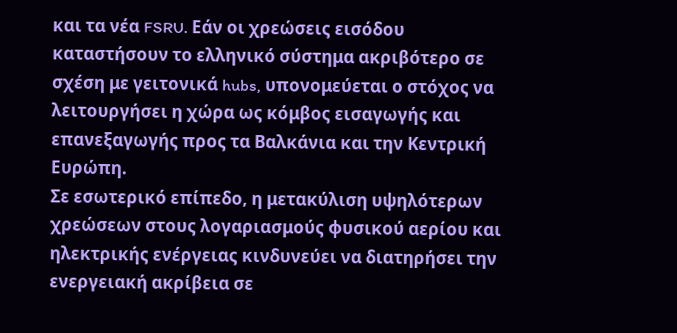και τα νέα FSRU. Εάν οι χρεώσεις εισόδου καταστήσουν το ελληνικό σύστημα ακριβότερο σε σχέση με γειτονικά hubs, υπονομεύεται ο στόχος να λειτουργήσει η χώρα ως κόμβος εισαγωγής και επανεξαγωγής προς τα Βαλκάνια και την Κεντρική Ευρώπη.
Σε εσωτερικό επίπεδο, η μετακύλιση υψηλότερων χρεώσεων στους λογαριασμούς φυσικού αερίου και ηλεκτρικής ενέργειας κινδυνεύει να διατηρήσει την ενεργειακή ακρίβεια σε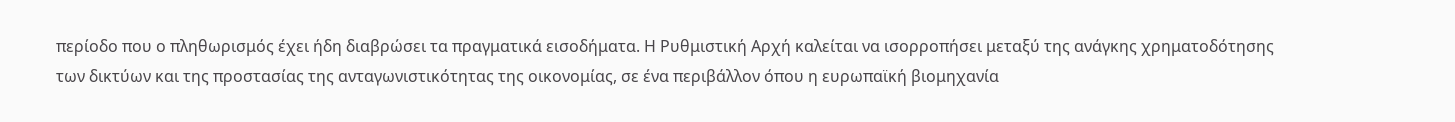περίοδο που ο πληθωρισμός έχει ήδη διαβρώσει τα πραγματικά εισοδήματα. Η Ρυθμιστική Αρχή καλείται να ισορροπήσει μεταξύ της ανάγκης χρηματοδότησης των δικτύων και της προστασίας της ανταγωνιστικότητας της οικονομίας, σε ένα περιβάλλον όπου η ευρωπαϊκή βιομηχανία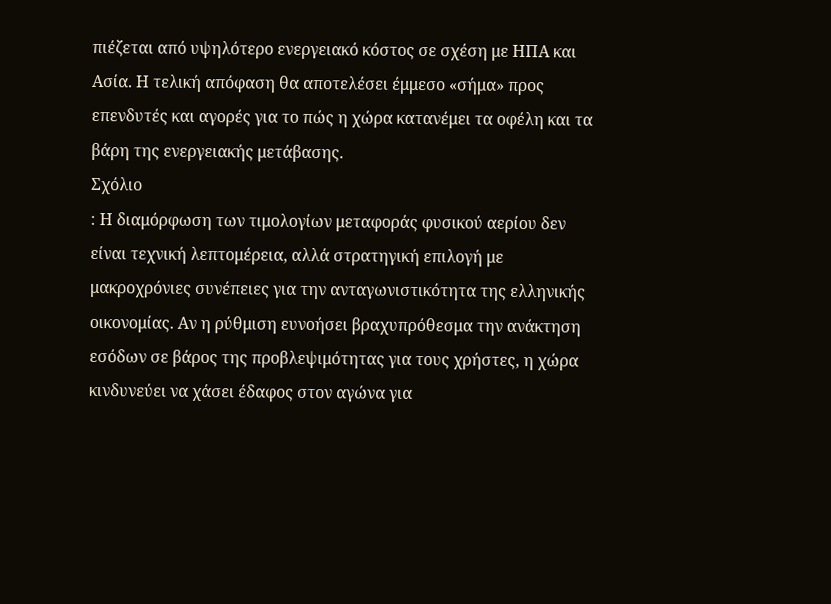πιέζεται από υψηλότερο ενεργειακό κόστος σε σχέση με ΗΠΑ και Ασία. Η τελική απόφαση θα αποτελέσει έμμεσο «σήμα» προς επενδυτές και αγορές για το πώς η χώρα κατανέμει τα οφέλη και τα βάρη της ενεργειακής μετάβασης.
Σχόλιο
: Η διαμόρφωση των τιμολογίων μεταφοράς φυσικού αερίου δεν είναι τεχνική λεπτομέρεια, αλλά στρατηγική επιλογή με μακροχρόνιες συνέπειες για την ανταγωνιστικότητα της ελληνικής οικονομίας. Αν η ρύθμιση ευνοήσει βραχυπρόθεσμα την ανάκτηση εσόδων σε βάρος της προβλεψιμότητας για τους χρήστες, η χώρα κινδυνεύει να χάσει έδαφος στον αγώνα για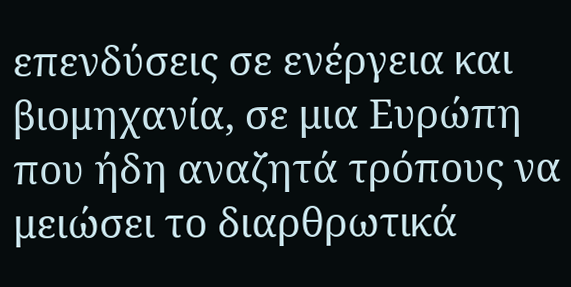επενδύσεις σε ενέργεια και βιομηχανία, σε μια Ευρώπη που ήδη αναζητά τρόπους να μειώσει το διαρθρωτικά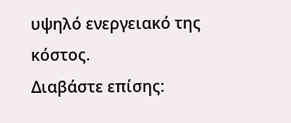υψηλό ενεργειακό της κόστος.
Διαβάστε επίσης: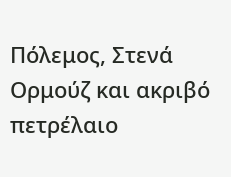Πόλεμος, Στενά Ορμούζ και ακριβό πετρέλαιο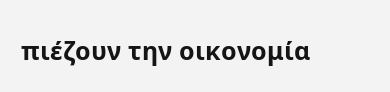πιέζουν την οικονομία